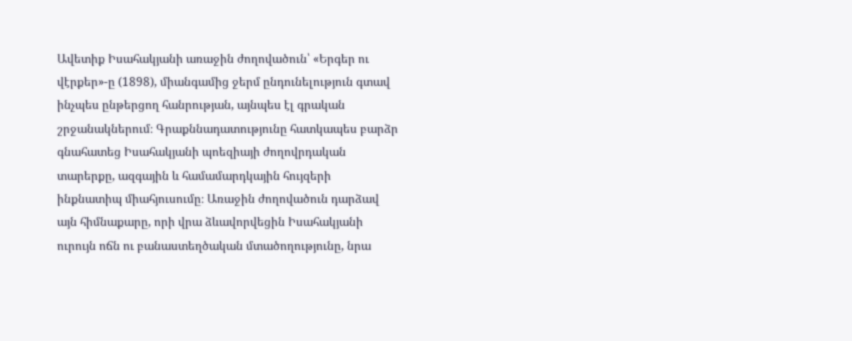Ավետիք Իսահակյանի առաջին ժողովածուն՝ «Երգեր ու վէրքեր»-ը (1898), միանգամից ջերմ ընդունելություն գտավ ինչպես ընթերցող հանրության, այնպես էլ գրական շրջանակներում։ Գրաքննադատությունը հատկապես բարձր գնահատեց Իսահակյանի պոեզիայի ժողովրդական տարերքը, ազգային և համամարդկային հույզերի ինքնատիպ միահյուսումը։ Առաջին ժողովածուն դարձավ այն հիմնաքարը, որի վրա ձևավորվեցին Իսահակյանի ուրույն ոճն ու բանաստեղծական մտածողությունը, նրա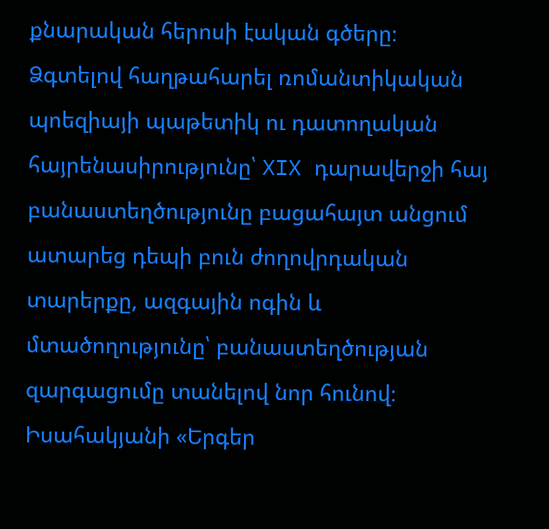քնարական հերոսի էական գծերը։
Ձգտելով հաղթահարել ռոմանտիկական պոեզիայի պաթետիկ ու դատողական հայրենասիրությունը՝ XIX դարավերջի հայ բանաստեղծությունը բացահայտ անցում ատարեց դեպի բուն ժողովրդական տարերքը, ազգային ոգին և մտածողությունը՝ բանաստեղծության զարգացումը տանելով նոր հունով։ Իսահակյանի «Երգեր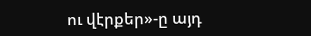ու վէրքեր»-ը այդ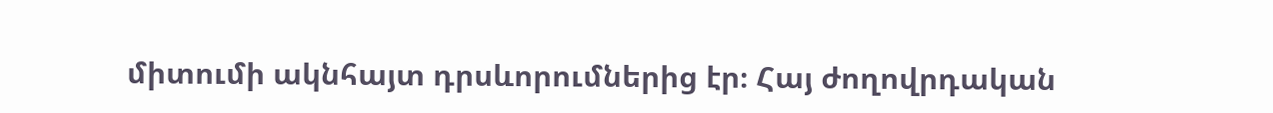միտումի ակնհայտ դրսևորումներից էր։ Հայ ժողովրդական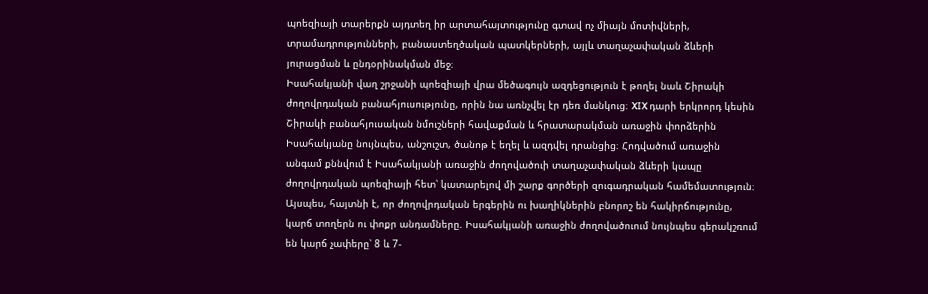պոեզիայի տարերքն այդտեղ իր արտահայտությունը գտավ ոչ միայն մոտիվների, տրամադրությունների, բանաստեղծական պատկերների, այլև տաղաչափական ձևերի յուրացման և ընդօրինակման մեջ։
Իսահակյանի վաղ շրջանի պոեզիայի վրա մեծագույն ազդեցություն է թողել նաև Շիրակի ժողովրդական բանահյուսությունը, որին նա առնչվել էր դեռ մանկուց։ XIX դարի երկրորդ կեսին Շիրակի բանահյուսական նմուշների հավաքման և հրատարակման առաջին փորձերին Իսահակյանը նույնպես, անշուշտ, ծանոթ է եղել և ազդվել դրանցից։ Հոդվածում առաջին անգամ քննվում է Իսահակյանի առաջին ժողովածուի տաղաչափական ձևերի կապը ժողովրդական պոեզիայի հետ՝ կատարելով մի շարք գործերի զուգադրական համեմատություն։ Այսպես, հայտնի է, որ ժողովրդական երգերին ու խաղիկներին բնորոշ են հակիրճությունը, կարճ տողերն ու փոքր անդամները. Իսահակյանի առաջին ժողովածուում նույնպես գերակշռում են կարճ չափերը՝ 8 և 7-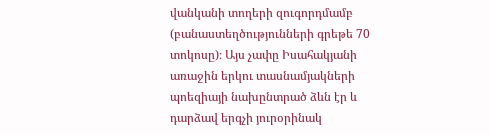վանկանի տողերի զուգորդմամբ (բանաստեղծությունների գրեթե 70 տոկոսը)։ Այս չափը Իսահակյանի առաջին երկու տասնամյակների պոեզիայի նախընտրած ձևն էր և դարձավ երգչի յուրօրինակ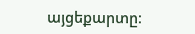այցեքարտը։